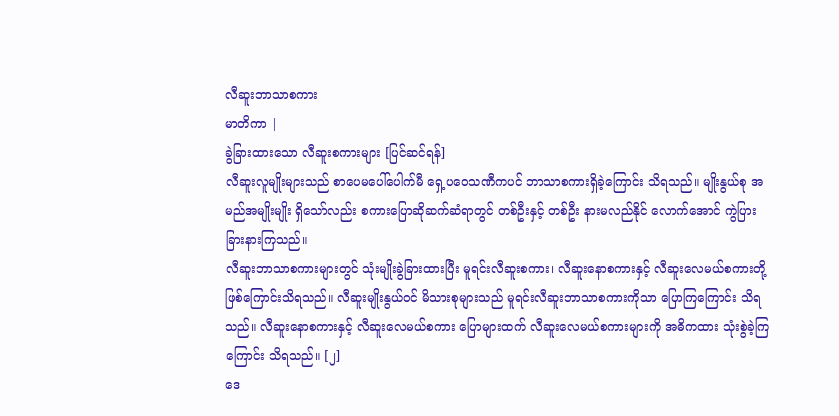လီဆူးဘာသာစကား
မာတိကာ |
ခွဲခြားထားသော လီဆူးစကားများ [ပြင်ဆင်ရန်]
လီဆူးလူမျိုးများသည် စာပေမပေါ်ပေါက်မီ ရှေ့ပဝေသဏီကပင် ဘာသာစကားရှိခဲ့ကြောင်း သိရသည်။ မျိုးနွယ်စု အမည်အမျိုးမျိုး ရှိသော်လည်း စကားပြောဆိုဆက်ဆံရာတွင် တစ်ဦးနှင့် တစ်ဦး နားမလည်နိုင် လောက်အောင် ကွဲပြားခြားနားကြသည်။
လီဆူးဘာသာစကားများတွင် သုံးမျိုးခွဲခြားထားပြီး မူရင်းလီဆူးစကား၊ လီဆူးနောစကားနှင့် လီဆူးလေမယ်စကားတို့ ဖြစ်ကြောင်းသိရသည်။ လီဆူးမျိုးနွယ်ဝင် မိသားစုများသည် မူရင်းလီဆူးဘာသာစကားကိုသာ ပြောကြကြောင်း သိရသည်။ လီဆူးနောစကားနှင့် လီဆူးလေမယ်စကား ပြောများထက် လီဆူးလေမယ်စကားများကို အဓိကထား သုံးစွဲခဲ့ကြကြောင်း သိရသည်။ [၂]
ဒေ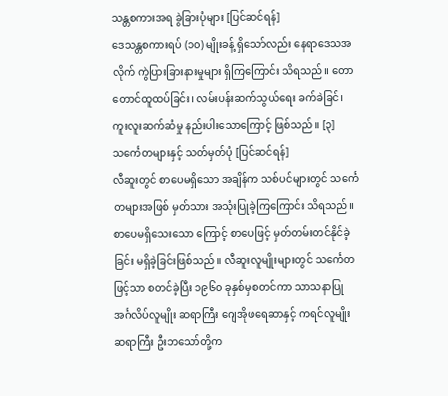သန္တစကားအရ ခွဲခြားပုံများ [ပြင်ဆင်ရန်]
ဒေသန္တစကားရပ် (၁၀) မျိုးခန့် ရှိသော်လည်း နေရာဒေသအလိုက် ကွဲပြားခြားနားမှုများ ရှိကြကြောင်း သိရသည်။ တောတောင်ထူထပ်ခြင်း၊ လမ်းပန်းဆက်သွယ်ရေး ခက်ခဲခြင်၊ ကူးလူးဆက်ဆံမှု နည်းပါးသောကြောင့် ဖြစ်သည်။ [၃]
သင်္ကေတများနှင့် သတ်မှတ်ပုံ [ပြင်ဆင်ရန်]
လီဆူးတွင် စာပေမရှိသော အချိန်က သစ်ပင်များတွင် သင်္ကေတများအဖြစ် မှတ်သား အသုံးပြုခဲ့ကြကြောင်း သိရသည်။ စာပေမရှိသေးသော ကြောင့် စာပေဖြင့် မှတ်တမ်းတင်နိုင်ခဲ့ခြင်း မရှိခဲ့ခြင်းဖြစ်သည်။ လီဆူးလူမျိုးများတွင် သင်္ကေတဖြင့်သာ စတင်ခဲ့ပြီး ၁၉၆၀ ခုနှစ်မှစတင်ကာ သာသနာပြု အင်္ဂလိပ်လူမျိုး ဆရာကြီး ဂျေအိုဖရေဆာနှင့် ကရင်လူမျိုး ဆရာကြီး ဦးဘသော်တို့က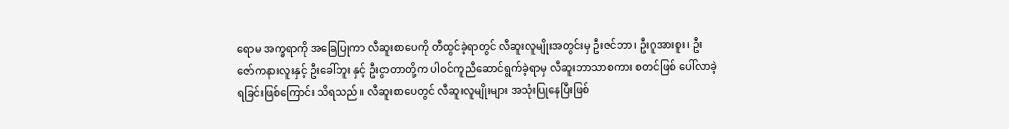ရောမ အက္ခရာကို အခြေပြုကာ လီဆူးစာပေကို တီထွင်ခဲ့ရာတွင် လီဆူးလူမျိုးအတွင်းမှ ဦးဇင်ဘာ၊ ဦးဂူအားစူး၊ ဦးဇော်ကနားလူးနှင့် ဦးခေါ်ဘူး နှင့် ဦးငွာတာတို့က ပါဝင်ကူညီဆောင်ရွက်ခဲ့ရာမှ လီဆူးဘာသာစကား စတင်ဖြစ် ပေါ်လာခဲ့ရခြင်းဖြစ်ကြောင်း သိရသည်။ လီဆူးစာပေတွင် လီဆူးလူမျိုးများ အသုံးပြုနေပြီးဖြစ်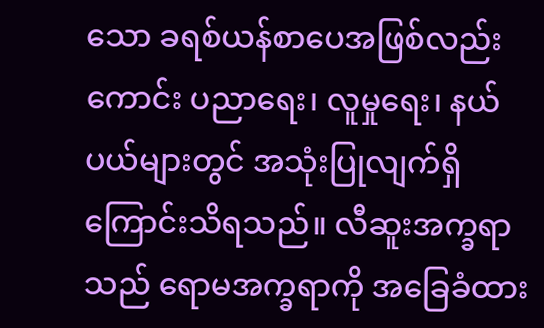သော ခရစ်ယန်စာပေအဖြစ်လည်းကောင်း ပညာရေး၊ လူမှုရေး၊ နယ်ပယ်များတွင် အသုံးပြုလျက်ရှိကြောင်းသိရသည်။ လီဆူးအက္ခရာသည် ရောမအက္ခရာကို အခြေခံထား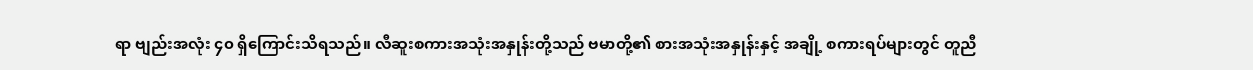ရာ ဗျည်းအလုံး ၄၀ ရှိကြောင်းသိရသည်။ လီဆူးစကားအသုံးအနှုန်းတို့သည် ဗမာတို့၏ စားအသုံးအနှုန်းနှင့် အချို့ စကားရပ်များတွင် တူညီ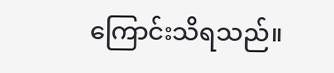ကြောင်းသိရသည်။